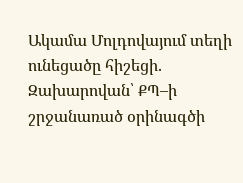Ակամա Մոլդովայում տեղի ունեցածը հիշեցի. Զախարովան՝ ՔՊ–ի շրջանառած օրինագծի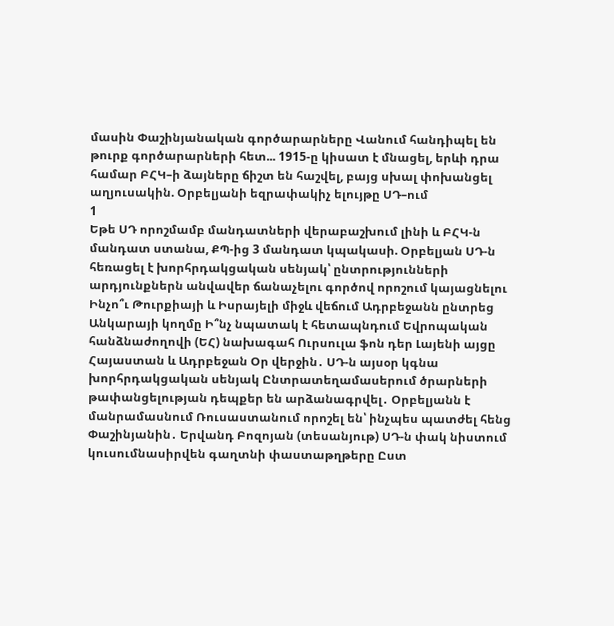մասին Փաշինյանական գործարարները Վանում հանդիպել են թուրք գործարարների հետ... 1915-ը կիսատ է մնացել, երևի դրա համար ԲՀԿ–ի ձայները ճիշտ են հաշվել, բայց սխալ փոխանցել աղյուսակին. Օրբելյանի եզրափակիչ ելույթը ՍԴ–ում
1
Եթե ՍԴ որոշմամբ մանդատների վերաբաշխում լինի և ԲՀԿ-ն մանդատ ստանա, ՔՊ-ից 3 մանդատ կպակասի. Օրբելյան ՍԴ-ն հեռացել է խորհրդակցական սենյակ՝ ընտրությունների արդյունքներն անվավեր ճանաչելու գործով որոշում կայացնելու Ինչո՞ւ Թուրքիայի և Իսրայելի միջև վեճում Ադրբեջանն ընտրեց Անկարայի կողմը Ի՞նչ նպատակ է հետապնդում Եվրոպական հանձնաժողովի (ԵՀ) նախագահ Ուրսուլա ֆոն դեր Լայենի այցը Հայաստան և Ադրբեջան Օր վերջին․ ՍԴ-ն այսօր կգնա խորհրդակցական սենյակ Ընտրատեղամասերում ծրարների թափանցելության դեպքեր են արձանագրվել․ Օրբելյանն է մանրամասնում Ռուսաստանում որոշել են՝ ինչպես պատժել հենց Փաշինյանին․ Երվանդ Բոզոյան (տեսանյութ) ՍԴ-ն փակ նիստում կուսումնասիրվեն գաղտնի փաստաթղթերը Ըստ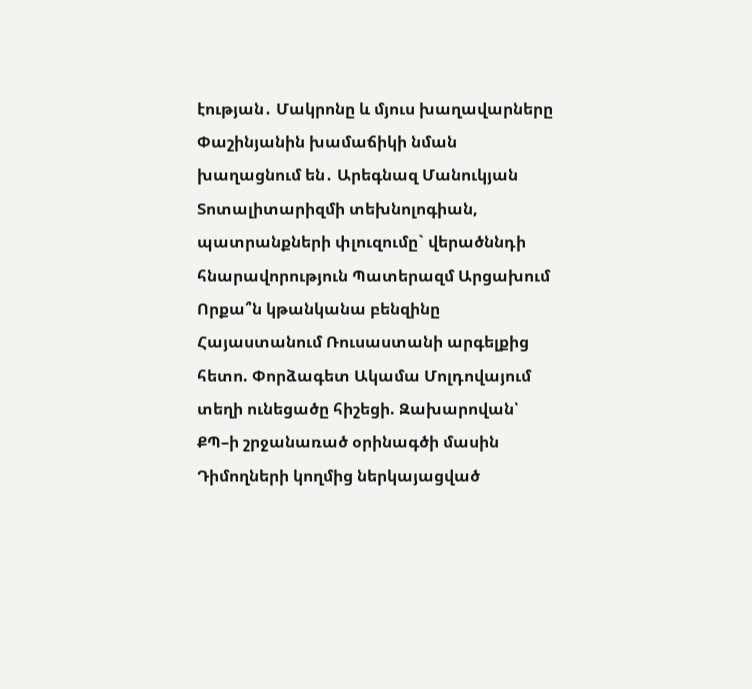էության․ Մակրոնը և մյուս խաղավարները Փաշինյանին խամաճիկի նման խաղացնում են․ Արեգնազ Մանուկյան Տոտալիտարիզմի տեխնոլոգիան, պատրանքների փլուզումը` վերածննդի հնարավորություն Պատերազմ Արցախում
Որքա՞ն կթանկանա բենզինը Հայաստանում Ռուսաստանի արգելքից հետո. Փորձագետ Ակամա Մոլդովայում տեղի ունեցածը հիշեցի. Զախարովան՝ ՔՊ–ի շրջանառած օրինագծի մասին Դիմողների կողմից ներկայացված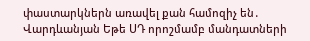փաստարկներն առավել քան համոզիչ են․ Վարդևանյան Եթե ՍԴ որոշմամբ մանդատների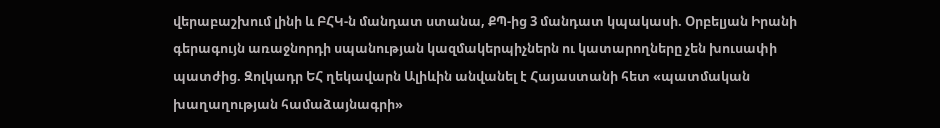վերաբաշխում լինի և ԲՀԿ-ն մանդատ ստանա, ՔՊ-ից 3 մանդատ կպակասի. Օրբելյան Իրանի գերագույն առաջնորդի սպանության կազմակերպիչներն ու կատարողները չեն խուսափի պատժից. Զոլկադր ԵՀ ղեկավարն Ալիևին անվանել է Հայաստանի հետ «պատմական խաղաղության համաձայնագրի»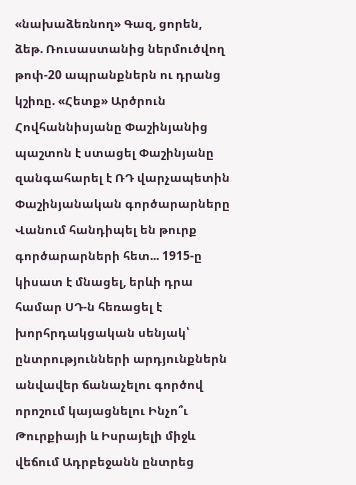«նախաձեռնող» Գազ, ցորեն, ձեթ. Ռուսաստանից ներմուծվող թոփ-20 ապրանքներն ու դրանց կշիռը. «Հետք» Արծրուն Հովհաննիսյանը Փաշինյանից պաշտոն է ստացել Փաշինյանը զանգահարել է ՌԴ վարչապետին Փաշինյանական գործարարները Վանում հանդիպել են թուրք գործարարների հետ... 1915-ը կիսատ է մնացել, երևի դրա համար ՍԴ-ն հեռացել է խորհրդակցական սենյակ՝ ընտրությունների արդյունքներն անվավեր ճանաչելու գործով որոշում կայացնելու Ինչո՞ւ Թուրքիայի և Իսրայելի միջև վեճում Ադրբեջանն ընտրեց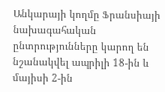Անկարայի կողմը Ֆրանսիայի նախագահական ընտրությունները կարող են նշանակվել ապրիլի 18-ին և մայիսի 2-ին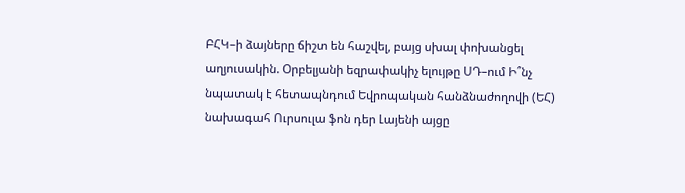ԲՀԿ–ի ձայները ճիշտ են հաշվել, բայց սխալ փոխանցել աղյուսակին. Օրբելյանի եզրափակիչ ելույթը ՍԴ–ում Ի՞նչ նպատակ է հետապնդում Եվրոպական հանձնաժողովի (ԵՀ) նախագահ Ուրսուլա ֆոն դեր Լայենի այցը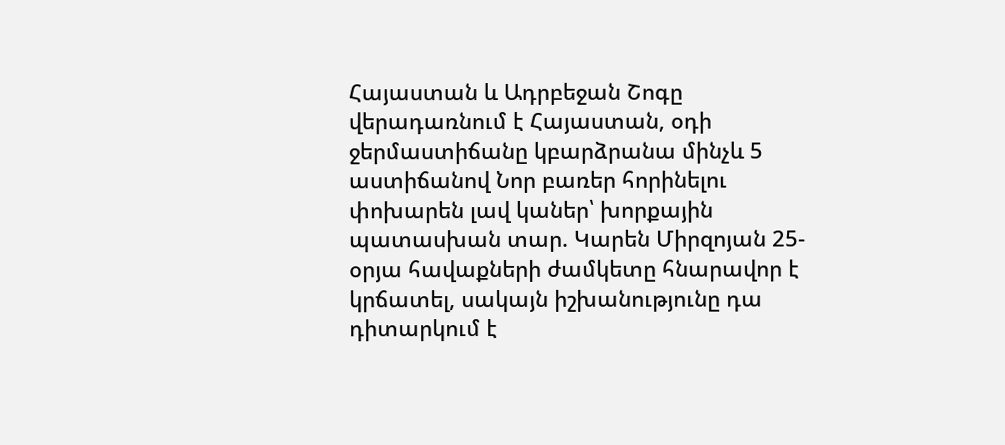Հայաստան և Ադրբեջան Շոգը վերադառնում է Հայաստան, օդի ջերմաստիճանը կբարձրանա մինչև 5 աստիճանով Նոր բառեր հորինելու փոխարեն լավ կաներ՝ խորքային պատասխան տար. Կարեն Միրզոյան 25-օրյա հավաքների ժամկետը հնարավոր է կրճատել, սակայն իշխանությունը դա դիտարկում է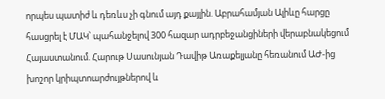որպես պատիժ և դեռևս չի գնում այդ քայլին. Աբրահամյան Ալիևը հարցը հասցրել է ՄԱԿ՝ պահանջելով 300 հազար ադրբեջանցիների վերաբնակեցում Հայաստանում. Հարութ Սասունյան Դավիթ Առաքելյանը հեռանում ԱԺ-ից խոշոր կրիպտոարժույթներով և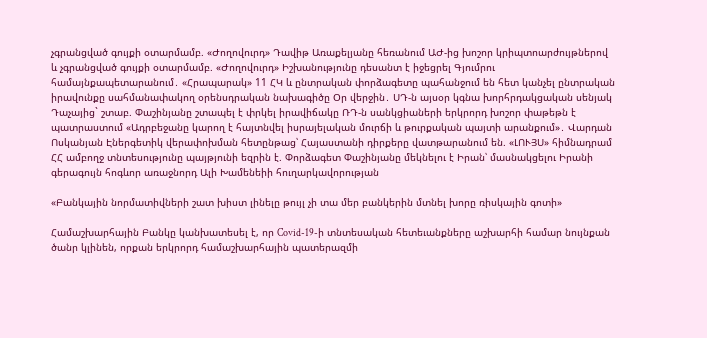չգրանցված գույքի օտարմամբ. «Ժողովուրդ» Դավիթ Առաքելյանը հեռանում ԱԺ-ից խոշոր կրիպտոարժույթներով և չգրանցված գույքի օտարմամբ. «Ժողովուրդ» Իշխանությունը դեսանտ է իջեցրել Գյումրու համայնքապետարանում․ «Հրապարակ» 11 ՀԿ և ընտրական փորձագետը պահանջում են հետ կանչել ընտրական իրավունքը սահմանափակող օրենսդրական նախագիծը Օր վերջին․ ՍԴ-ն այսօր կգնա խորհրդակցական սենյակ Դաչայից` շտաբ. Փաշինյանը շտապել է փրկել իրավիճակը ՌԴ-ն սանկցիաների երկրորդ խոշոր փաթեթն է պատրաստում «Ադրբեջանը կարող է հայտնվել իսրայելական մուրճի և թուրքական պայտի արանքում»․ Վարդան Ոսկանյան Էներգետիկ վերափոխման հետընթաց՝ Հայաստանի դիրքերը վատթարանում են. «ԼՈՒՅՍ» հիմնադրամ ՀՀ ամբողջ տնտեսությունը պայթյունի եզրին է. Փորձագետ Փաշինյանը մեկնելու է Իրան՝ մասնակցելու Իրանի գերագույն հոգևոր առաջնորդ Ալի Խամենեիի հուղարկավորության

«Բանկային նորմատիվների շատ խիստ լինելը թույլ չի տա մեր բանկերին մտնել խորը ռիսկային գոտի»

Համաշխարհային Բանկը կանխատեսել է, որ Covid-19-ի տնտեսական հետեւանքները աշխարհի համար նույնքան ծանր կլինեն, որքան երկրորդ համաշխարհային պատերազմի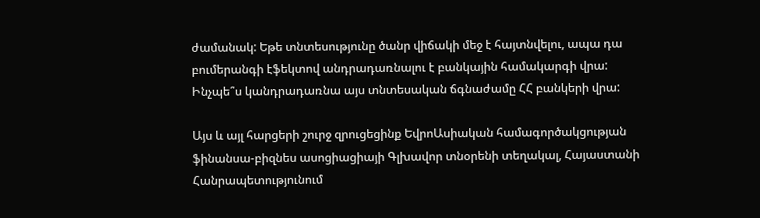ժամանակ: Եթե տնտեսությունը ծանր վիճակի մեջ է հայտնվելու, ապա դա բումերանգի էֆեկտով անդրադառնալու է բանկային համակարգի վրա: Ինչպե՞ս կանդրադառնա այս տնտեսական ճգնաժամը ՀՀ բանկերի վրա:

Այս և այլ հարցերի շուրջ զրուցեցինք ԵվրոԱսիական համագործակցության ֆինանսա-բիզնես ասոցիացիայի Գլխավոր տնօրենի տեղակալ, Հայաստանի Հանրապետությունում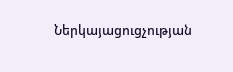Ներկայացուցչության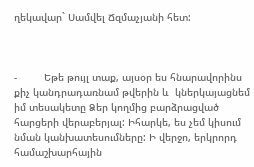ղեկավար` Սամվել Ճզմաչյանի հետ:



-         Եթե թույլ տաք, այսօր ես հնարավորինս քիչ կանդրադառնամ թվերին և  կներկայացնեմ իմ տեսակետը Ձեր կողմից բարձրացված հարցերի վերաբերյալ: Իհարկե, ես չեմ կիսում նման կանխատեսումները: Ի վերջո, երկրորդ համաշխարհային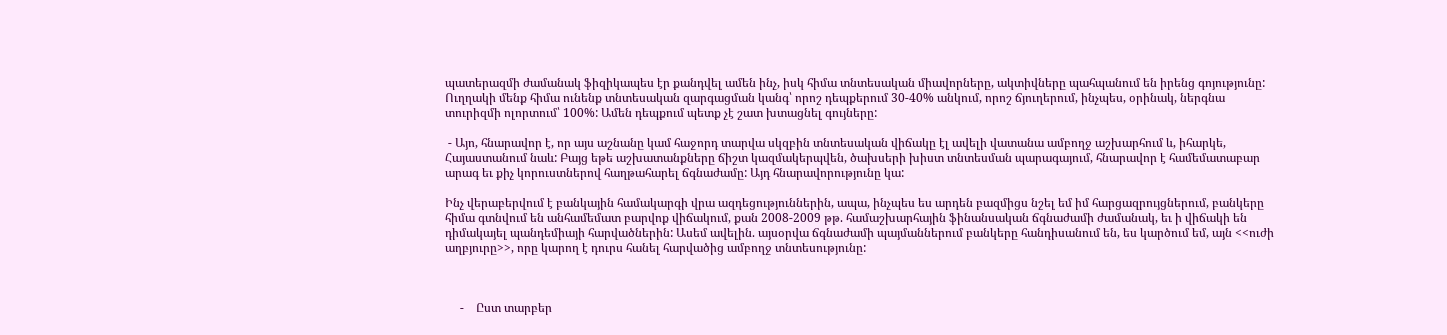պատերազմի ժամանակ ֆիզիկապես էր քանդվել ամեն ինչ, իսկ հիմա տնտեսական միավորները, ակտիվները պահպանում են իրենց գոյությունը: Ուղղակի մենք հիմա ունենք տնտեսական զարգացման կանգ՝ որոշ դեպքերում 30-40% անկում, որոշ ճյուղերում, ինչպես, օրինակ, ներգնա տուրիզմի ոլորտում՝ 100%: Ամեն դեպքում պետք չէ շատ խտացնել գույները:

 - Այո, հնարավոր է, որ այս աշնանը կամ հաջորդ տարվա սկզբին տնտեսական վիճակը էլ ավելի վատանա ամբողջ աշխարհում և, իհարկե, Հայաստանում նաև: Բայց եթե աշխատանքները ճիշտ կազմակերպվեն, ծախսերի խիստ տնտեսման պարագայում, հնարավոր է համեմատաբար արագ եւ քիչ կորուստներով հաղթահարել ճգնաժամը: Այդ հնարավորությունը կա:

Ինչ վերաբերվում է բանկային համակարգի վրա ազդեցություններին, ապա, ինչպես ես արդեն բազմիցս նշել եմ իմ հարցազրույցներում, բանկերը հիմա գտնվում են անհամեմատ բարվոք վիճակում, քան 2008-2009 թթ. համաշխարհային ֆինանսական ճգնաժամի ժամանակ, եւ ի վիճակի են դիմակայել պանդեմիայի հարվածներին: Ասեմ ավելին. այսօրվա ճգնաժամի պայմաններում բանկերը հանդիսանում են, ես կարծում եմ, այն <<ուժի աղբյուրը>>, որը կարող է դուրս հանել հարվածից ամբողջ տնտեսությունը:



     -    Ըստ տարբեր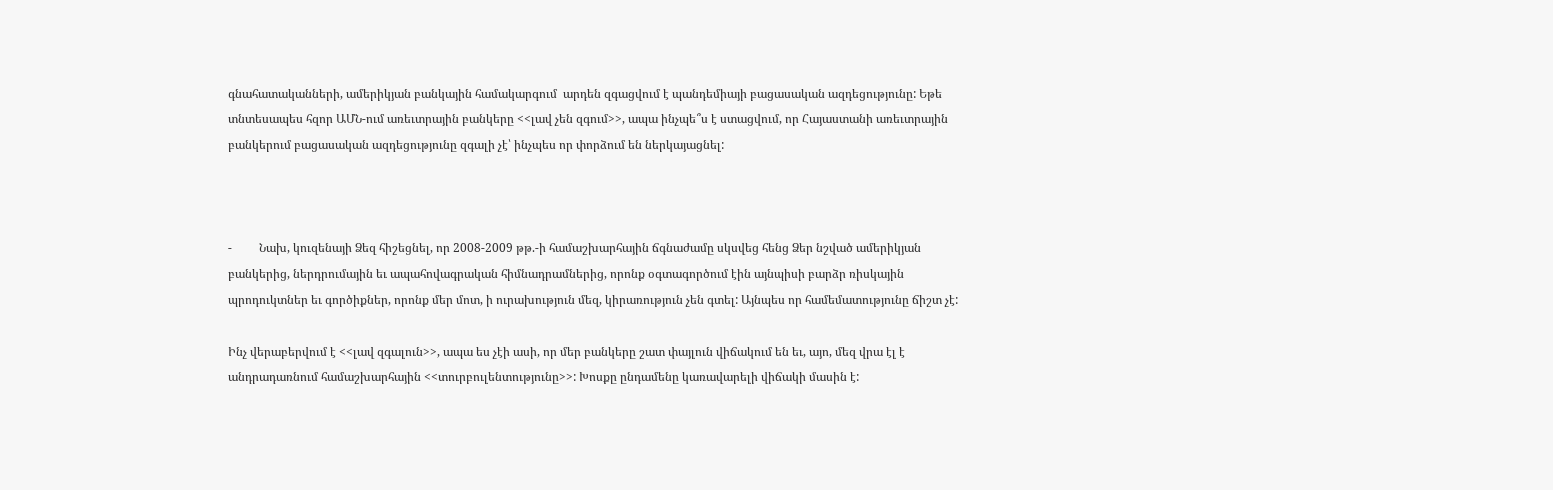գնահատականների, ամերիկյան բանկային համակարգում  արդեն զգացվում է պանդեմիայի բացասական ազդեցությունը: Եթե   տնտեսապես հզոր ԱՄՆ-ում առեւտրային բանկերը <<լավ չեն զգում>>, ապա ինչպե՞ս է ստացվում, որ Հայաստանի առեւտրային բանկերում բացասական ազդեցությունը զգալի չէ՝ ինչպես որ փորձում են ներկայացնել:



-         Նախ, կուզենայի Ձեզ հիշեցնել, որ 2008-2009 թթ.-ի համաշխարհային ճգնաժամը սկսվեց հենց Ձեր նշված ամերիկյան բանկերից, ներդրումային եւ ապահովագրական հիմնադրամներից, որոնք օգտագործում էին այնպիսի բարձր ռիսկային պրոդուկտներ եւ գործիքներ, որոնք մեր մոտ, ի ուրախություն մեզ, կիրառություն չեն գտել: Այնպես որ համեմատությունը ճիշտ չէ:

Ինչ վերաբերվում է <<լավ զգալուն>>, ապա ես չէի ասի, որ մեր բանկերը շատ փայլուն վիճակում են եւ, այո, մեզ վրա էլ է անդրադառնում համաշխարհային <<տուրբուլենտությունը>>: Խոսքը ընդամենը կառավարելի վիճակի մասին է: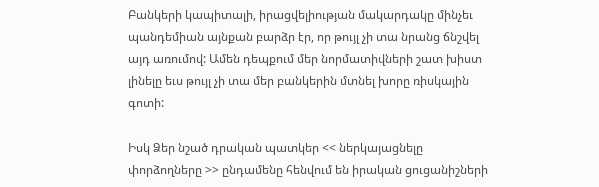Բանկերի կապիտալի, իրացվելիության մակարդակը մինչեւ պանդեմիան այնքան բարձր էր, որ թույլ չի տա նրանց ճնշվել այդ առումով: Ամեն դեպքում մեր նորմատիվների շատ խիստ լինելը եւս թույլ չի տա մեր բանկերին մտնել խորը ռիսկային գոտի:

Իսկ Ձեր նշած դրական պատկեր << ներկայացնելը փորձողները >> ընդամենը հենվում են իրական ցուցանիշների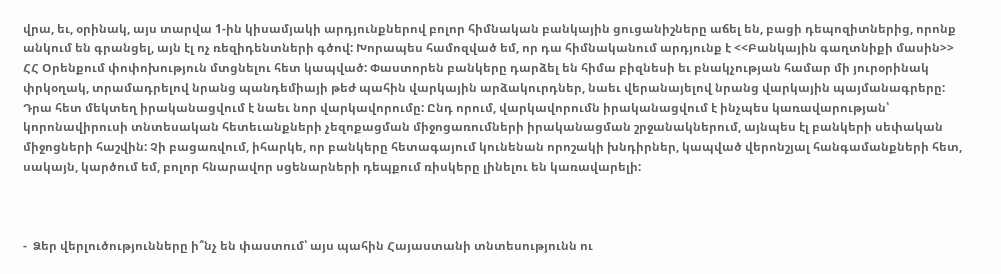վրա, եւ, օրինակ, այս տարվա 1-ին կիսամյակի արդյունքներով բոլոր հիմնական բանկային ցուցանիշները աճել են, բացի դեպոզիտներից, որոնք անկում են գրանցել, այն էլ ոչ ռեզիդենտների գծով: Խորապես համոզված եմ, որ դա հիմնականում արդյունք է <<Բանկային գաղտնիքի մասին>> ՀՀ Օրենքում փոփոխություն մտցնելու հետ կապված: Փաստորեն բանկերը դարձել են հիմա բիզնեսի եւ բնակչության համար մի յուրօրինակ փրկօղակ, տրամադրելով նրանց պանդեմիայի թեժ պահին վարկային արձակուրդներ, նաեւ վերանայելով նրանց վարկային պայմանագրերը: Դրա հետ մեկտեղ իրականացվում է նաեւ նոր վարկավորումը: Ընդ որում, վարկավորումն իրականացվում է ինչպես կառավարության՝ կորոնավիրուսի տնտեսական հետեւանքների չեզոքացման միջոցառումների իրականացման շրջանակներում, այնպես էլ բանկերի սեփական միջոցների հաշվին: Չի բացառվում, իհարկե, որ բանկերը հետագայում կունենան որոշակի խնդիրներ, կապված վերոնշյալ հանգամանքների հետ, սակայն, կարծում եմ, բոլոր հնարավոր սցենարների դեպքում ռիսկերը լինելու են կառավարելի:



-  Ձեր վերլուծությունները ի՞նչ են փաստում՝ այս պահին Հայաստանի տնտեսությունն ու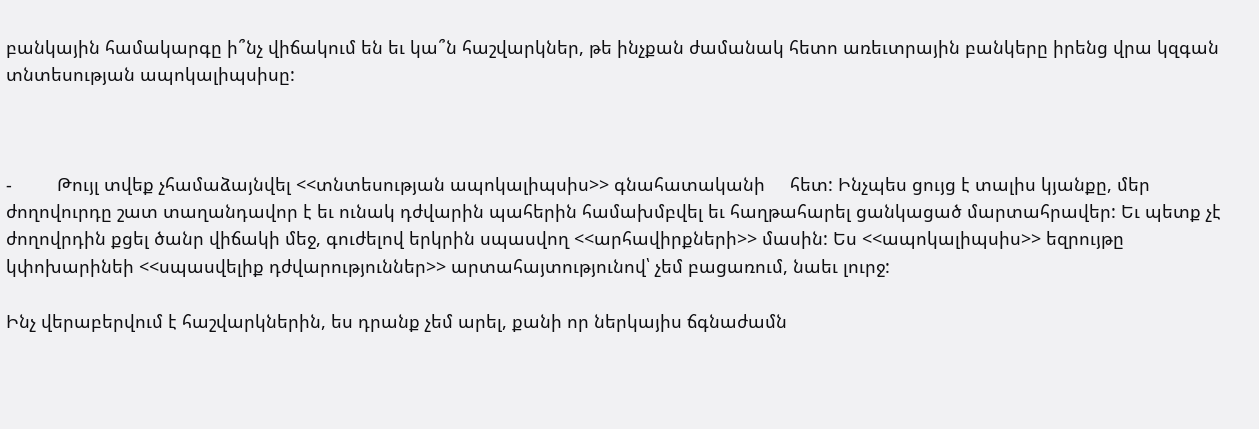բանկային համակարգը ի՞նչ վիճակում են եւ կա՞ն հաշվարկներ, թե ինչքան ժամանակ հետո առեւտրային բանկերը իրենց վրա կզգան տնտեսության ապոկալիպսիսը:



-         Թույլ տվեք չհամաձայնվել <<տնտեսության ապոկալիպսիս>> գնահատականի     հետ: Ինչպես ցույց է տալիս կյանքը, մեր ժողովուրդը շատ տաղանդավոր է եւ ունակ դժվարին պահերին համախմբվել եւ հաղթահարել ցանկացած մարտահրավեր: Եւ պետք չէ ժողովրդին քցել ծանր վիճակի մեջ, գուժելով երկրին սպասվող <<արհավիրքների>> մասին: Ես <<ապոկալիպսիս>> եզրույթը կփոխարինեի <<սպասվելիք դժվարություններ>> արտահայտությունով՝ չեմ բացառում, նաեւ լուրջ:

Ինչ վերաբերվում է հաշվարկներին, ես դրանք չեմ արել, քանի որ ներկայիս ճգնաժամն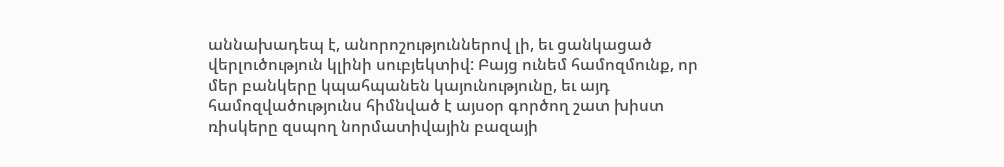աննախադեպ է, անորոշություններով լի, եւ ցանկացած վերլուծություն կլինի սուբյեկտիվ: Բայց ունեմ համոզմունք, որ մեր բանկերը կպահպանեն կայունությունը, եւ այդ համոզվածությունս հիմնված է այսօր գործող շատ խիստ ռիսկերը զսպող նորմատիվային բազայի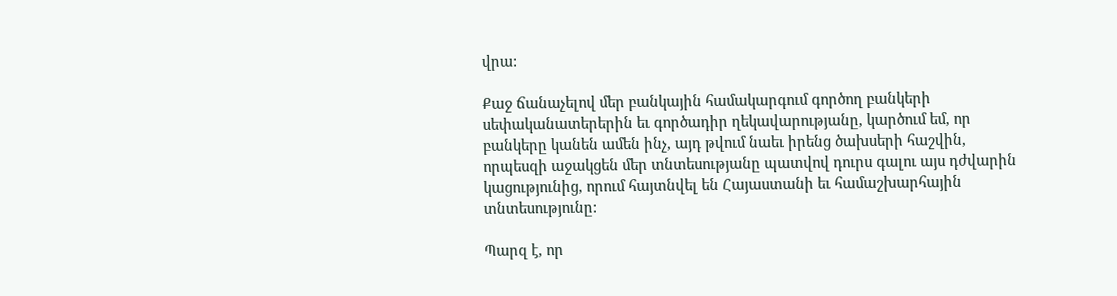վրա:

Քաջ ճանաչելով մեր բանկային համակարգում գործող բանկերի սեփականատերերին եւ գործադիր ղեկավարությանը, կարծում եմ, որ բանկերը կանեն ամեն ինչ, այդ թվում նաեւ իրենց ծախսերի հաշվին, որպեսզի աջակցեն մեր տնտեսությանը պատվով դուրս գալու այս դժվարին կացությունից, որում հայտնվել են Հայաստանի եւ համաշխարհային տնտեսությունը:

Պարզ է, որ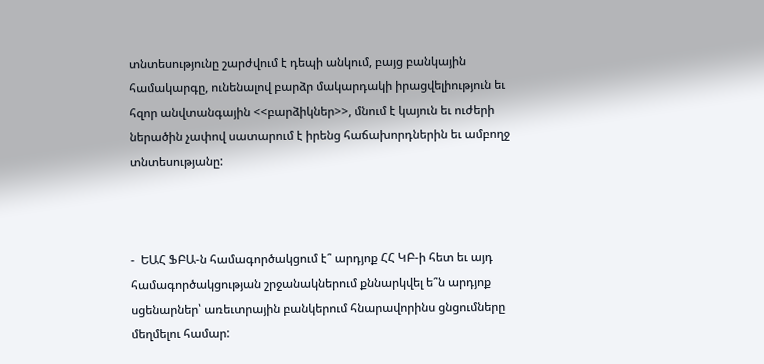տնտեսությունը շարժվում է դեպի անկում, բայց բանկային համակարգը, ունենալով բարձր մակարդակի իրացվելիություն եւ հզոր անվտանգային <<բարձիկներ>>, մնում է կայուն եւ ուժերի ներածին չափով սատարում է իրենց հաճախորդներին եւ ամբողջ տնտեսությանը:



-  ԵԱՀ ՖԲԱ-ն համագործակցում է՞ արդյոք ՀՀ ԿԲ-ի հետ եւ այդ համագործակցության շրջանակներում քննարկվել ե՞ն արդյոք սցենարներ՝ առեւտրային բանկերում հնարավորինս ցնցումները մեղմելու համար: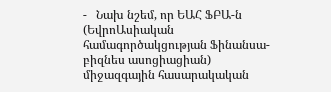-   Նախ նշեմ, որ ԵԱՀ ՖԲԱ-ն (ԵվրոԱսիական համագործակցության Ֆինանսա-բիզնես ասոցիացիան) միջազգային հասարակական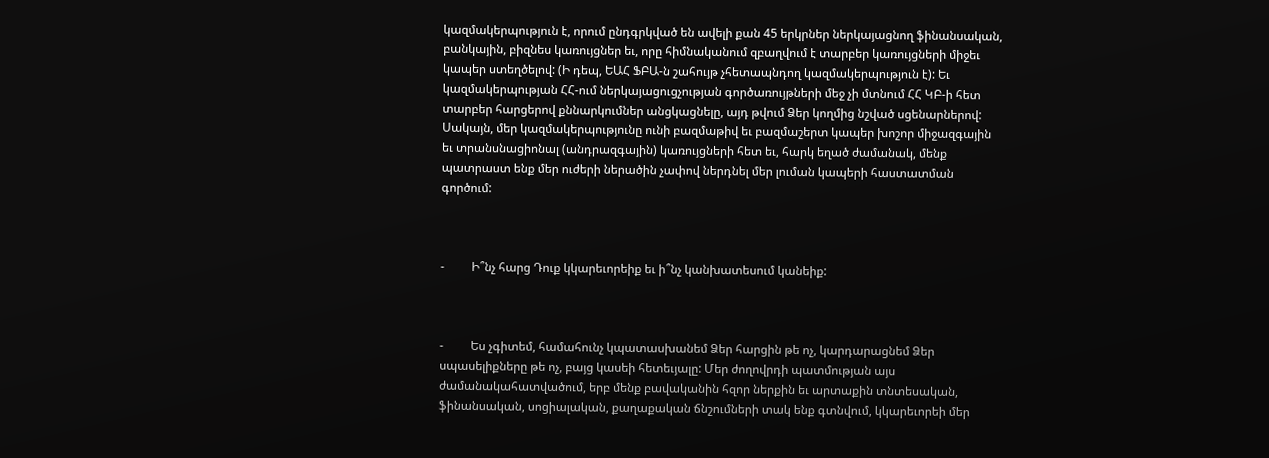կազմակերպություն է, որում ընդգրկված են ավելի քան 45 երկրներ ներկայացնող ֆինանսական, բանկային, բիզնես կառույցներ եւ, որը հիմնականում զբաղվում է տարբեր կառույցների միջեւ կապեր ստեղծելով: (Ի դեպ, ԵԱՀ ՖԲԱ-ն շահույթ չհետապնդող կազմակերպություն է): Եւ կազմակերպության ՀՀ-ում ներկայացուցչության գործառույթների մեջ չի մտնում ՀՀ ԿԲ-ի հետ տարբեր հարցերով քննարկումներ անցկացնելը, այդ թվում Ձեր կողմից նշված սցենարներով: Սակայն, մեր կազմակերպությունը ունի բազմաթիվ եւ բազմաշերտ կապեր խոշոր միջազգային եւ տրանսնացիոնալ (անդրազգային) կառույցների հետ եւ, հարկ եղած ժամանակ, մենք պատրաստ ենք մեր ուժերի ներածին չափով ներդնել մեր լուման կապերի հաստատման գործում:



-         Ի՞նչ հարց Դուք կկարեւորեիք եւ ի՞նչ կանխատեսում կանեիք:



-         Ես չգիտեմ, համահունչ կպատասխանեմ Ձեր հարցին թե ոչ, կարդարացնեմ Ձեր սպասելիքները թե ոչ, բայց կասեի հետեւյալը: Մեր ժողովրդի պատմության այս ժամանակահատվածում, երբ մենք բավականին հզոր ներքին եւ արտաքին տնտեսական, ֆինանսական, սոցիալական, քաղաքական ճնշումների տակ ենք գտնվում, կկարեւորեի մեր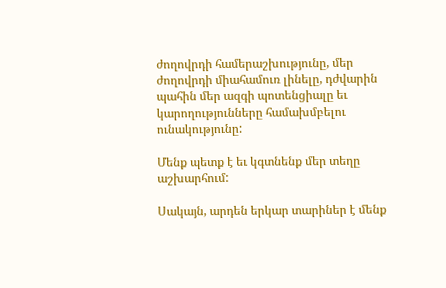ժողովրդի համերաշխությունը, մեր ժողովրդի միահամուռ լինելը, դժվարին պահին մեր ազգի պոտենցիալը եւ կարողությունները համախմբելու ունակությունը:

Մենք պետք է եւ կգտնենք մեր տեղը աշխարհում:

Սակայն, արդեն երկար տարիներ է մենք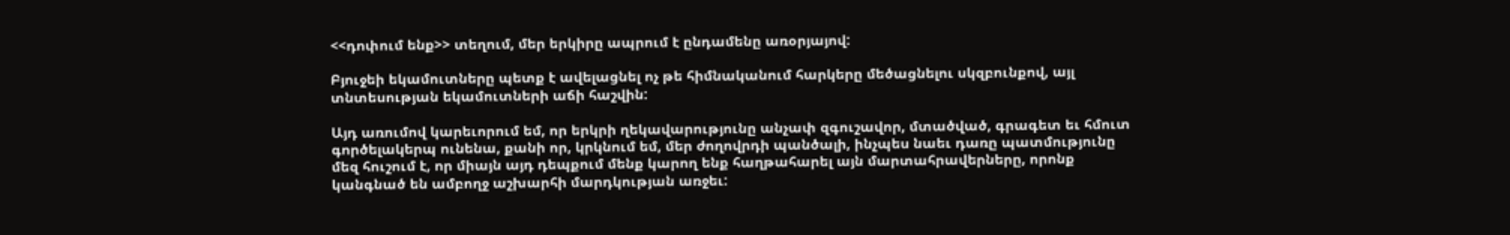<<դոփում ենք>> տեղում, մեր երկիրը ապրում է ընդամենը առօրյայով:

Բյուջեի եկամուտները պետք է ավելացնել ոչ թե հիմնականում հարկերը մեծացնելու սկզբունքով, այլ տնտեսության եկամուտների աճի հաշվին:

Այդ առումով կարեւորում եմ, որ երկրի ղեկավարությունը անչափ զգուշավոր, մտածված, գրագետ եւ հմուտ գործելակերպ ունենա, քանի որ, կրկնում եմ, մեր ժողովրդի պանծալի, ինչպես նաեւ դառը պատմությունը մեզ հուշում է, որ միայն այդ դեպքում մենք կարող ենք հաղթահարել այն մարտահրավերները, որոնք կանգնած են ամբողջ աշխարհի մարդկության առջեւ: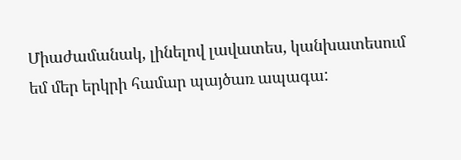Միաժամանակ, լինելով լավատես, կանխատեսում եմ մեր երկրի համար պայծառ ապագա: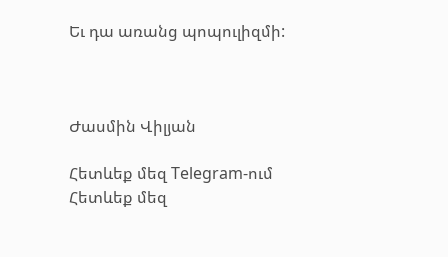Եւ դա առանց պոպուլիզմի:



Ժասմին Վիլյան

Հետևեք մեզ Telegram-ում
Հետևեք մեզ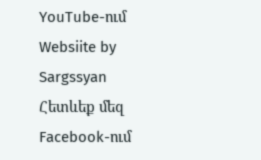YouTube-ում
Websiite by Sargssyan
Հետևեք մեզ Facebook-ում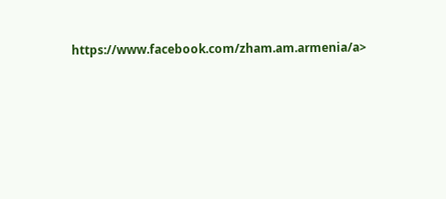https://www.facebook.com/zham.am.armenia/a>